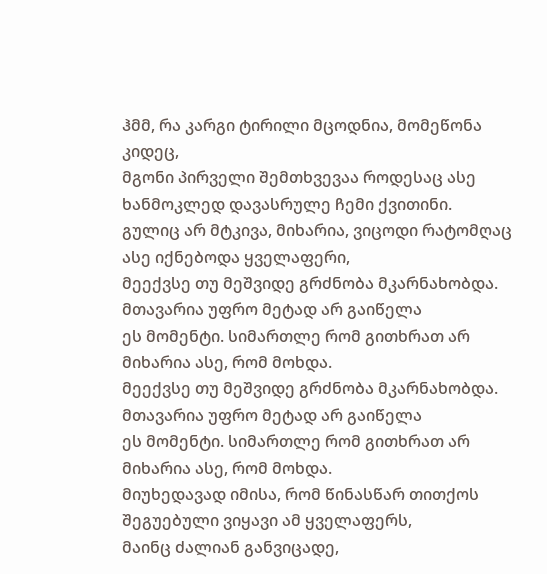ჰმმ, რა კარგი ტირილი მცოდნია, მომეწონა კიდეც,
მგონი პირველი შემთხვევაა როდესაც ასე ხანმოკლედ დავასრულე ჩემი ქვითინი.
გულიც არ მტკივა, მიხარია, ვიცოდი რატომღაც ასე იქნებოდა ყველაფერი,
მეექვსე თუ მეშვიდე გრძნობა მკარნახობდა. მთავარია უფრო მეტად არ გაიწელა
ეს მომენტი. სიმართლე რომ გითხრათ არ მიხარია ასე, რომ მოხდა.
მეექვსე თუ მეშვიდე გრძნობა მკარნახობდა. მთავარია უფრო მეტად არ გაიწელა
ეს მომენტი. სიმართლე რომ გითხრათ არ მიხარია ასე, რომ მოხდა.
მიუხედავად იმისა, რომ წინასწარ თითქოს შეგუებული ვიყავი ამ ყველაფერს,
მაინც ძალიან განვიცადე,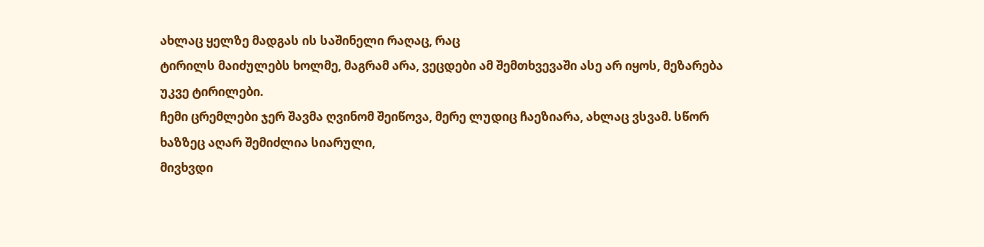ახლაც ყელზე მადგას ის საშინელი რაღაც, რაც
ტირილს მაიძულებს ხოლმე, მაგრამ არა, ვეცდები ამ შემთხვევაში ასე არ იყოს, მეზარება უკვე ტირილები.
ჩემი ცრემლები ჯერ შავმა ღვინომ შეიწოვა, მერე ლუდიც ჩაეზიარა, ახლაც ვსვამ. სწორ ხაზზეც აღარ შემიძლია სიარული,
მივხვდი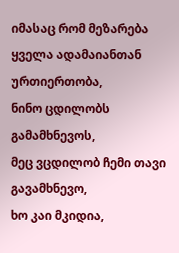იმასაც რომ მეზარება ყველა ადამაიანთან ურთიერთობა,
ნინო ცდილობს გამამხნევოს,
მეც ვცდილობ ჩემი თავი გავამხნევო,
ხო კაი მკიდია,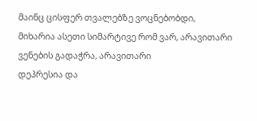მაინც ცისფერ თვალებზე ვოცნებობდი,
მიხარია ასეთი სიმარტივე რომ ვარ, არავითარი ვენების გადაჭრა, არავითარი
დეპრესია და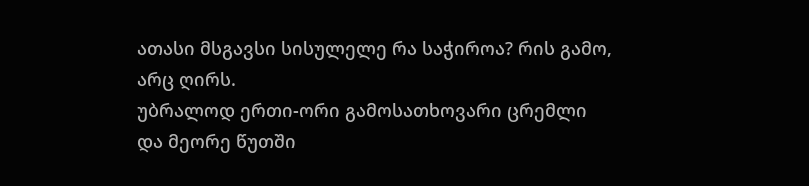ათასი მსგავსი სისულელე რა საჭიროა? რის გამო, არც ღირს.
უბრალოდ ერთი-ორი გამოსათხოვარი ცრემლი და მეორე წუთში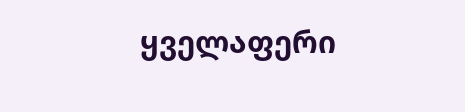ყველაფერი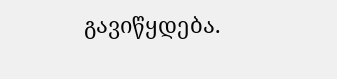გავიწყდება.